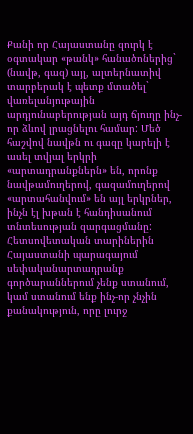Քանի որ Հայաստանը զուրկ է օգտակար «թանկ» հանածոներից` (նավթ, գազ) այլ, ալտերնատիվ տարբերակ է պետք մտածել` վառելանյութային արդյունաբերության այդ ճյուղը ինչ-որ ձևով լրացնելու համար: Մեծ հաշվով նավթն ու գազը կարելի է ասել տվյալ երկրի «արտադրանքներն» են, որոնք նավթամուղերով, գազամուղերով «արտահանվում» են այլ երկրներ, ինչն էլ խթան է հանդիսանում տնտեսության զարգացմանը:
Հետսովետական տարիներին Հայաստանի պարագայում սեփականարտադրանք գործարաններում չենք ստանում, կամ ստանում ենք ինչ-որ չնչին քանակություն, որը լուրջ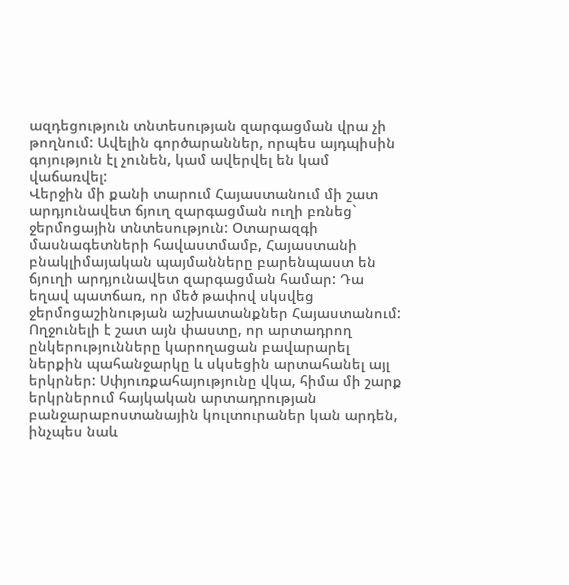ազդեցություն տնտեսության զարգացման վրա չի թողնում: Ավելին գործարաններ, որպես այդպիսին գոյություն էլ չունեն, կամ ավերվել են կամ վաճառվել:
Վերջին մի քանի տարում Հայաստանում մի շատ արդյունավետ ճյուղ զարգացման ուղի բռնեց` ջերմոցային տնտեսություն: Օտարազգի մասնագետների հավաստմամբ, Հայաստանի բնակլիմայական պայմանները բարենպաստ են ճյուղի արդյունավետ զարգացման համար: Դա եղավ պատճառ, որ մեծ թափով սկսվեց ջերմոցաշինության աշխատանքներ Հայաստանում: Ողջունելի է շատ այն փաստը, որ արտադրող ընկերությունները կարողացան բավարարել ներքին պահանջարկը և սկսեցին արտահանել այլ երկրներ: Սփյուռքահայությունը վկա, հիմա մի շարք երկրներում հայկական արտադրության բանջարաբոստանային կուլտուրաներ կան արդեն, ինչպես նաև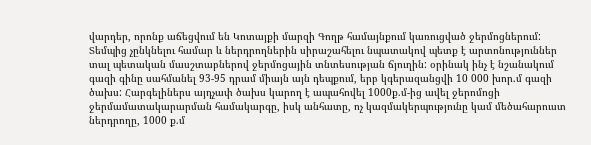վարդեր, որոնք աճեցվում են Կոտայքի մարզի Գողթ համայնքում կառուցված ջերմոցներում:
Տեմպից չընկնելու համար և ներդրողներին սիրաշահելու նպատակով պետք է արտոնություններ տալ պետական մասշտաբներով ջերմոցային տնտեսության ճյուղին: օրինակ ինչ է նշանակում գազի գինը սահմանել 93-95 դրամ միայն այն դեպքում, երբ կգերազանցվի 10 000 խոր.մ գազի ծախս: Հարգելիներս այդչափ ծախս կարող է ապահովել 1000ք.մ-ից ավել ջերոմոցի ջերմամատակարարման համակարգը, իսկ անհատը, ոչ կազմակերպությունը կամ մեծահարուստ ներդրողը, 1000 ք.մ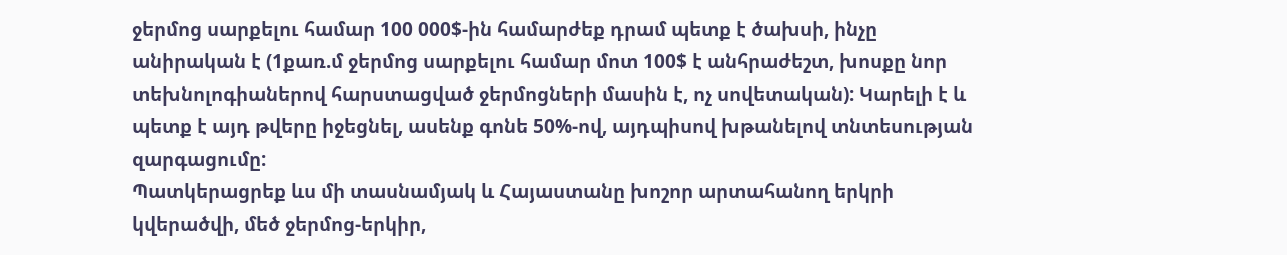ջերմոց սարքելու համար 100 000$-ին համարժեք դրամ պետք է ծախսի, ինչը անիրական է (1քառ.մ ջերմոց սարքելու համար մոտ 100$ է անհրաժեշտ, խոսքը նոր տեխնոլոգիաներով հարստացված ջերմոցների մասին է, ոչ սովետական): Կարելի է և պետք է այդ թվերը իջեցնել, ասենք գոնե 50%-ով, այդպիսով խթանելով տնտեսության զարգացումը:
Պատկերացրեք ևս մի տասնամյակ և Հայաստանը խոշոր արտահանող երկրի կվերածվի, մեծ ջերմոց-երկիր,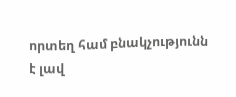որտեղ համ բնակչությունն է լավ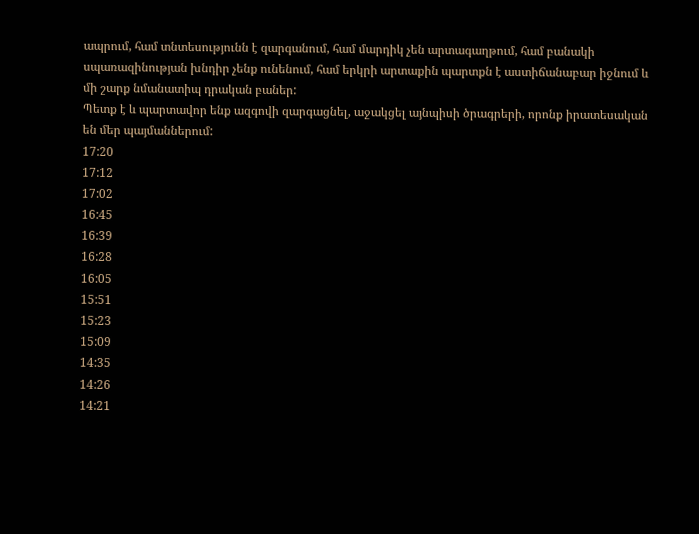ապրում, համ տնտեսությունն է զարգանում, համ մարդիկ չեն արտագաղթում, համ բանակի սպառազինության խնդիր չենք ունենում, համ երկրի արտաքին պարտքն է աստիճանաբար իջնում և մի շարք նմանատիպ դրական բաներ:
Պետք է և պարտավոր ենք ազգովի զարգացնել, աջակցել այնպիսի ծրագրերի, որոնք իրատեսական են մեր պայմաններում:
17:20
17:12
17:02
16:45
16:39
16:28
16:05
15:51
15:23
15:09
14:35
14:26
14:21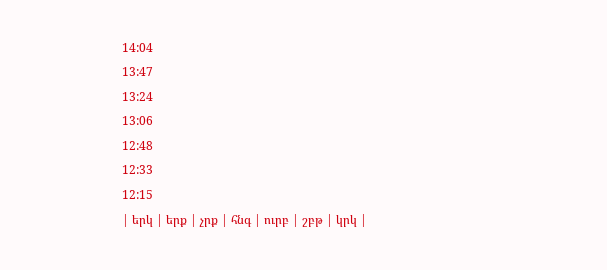14:04
13:47
13:24
13:06
12:48
12:33
12:15
| երկ | երք | չրք | հնգ | ուրբ | շբթ | կրկ |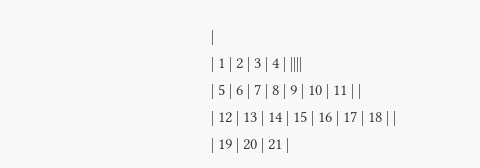|
| 1 | 2 | 3 | 4 | ||||
| 5 | 6 | 7 | 8 | 9 | 10 | 11 | |
| 12 | 13 | 14 | 15 | 16 | 17 | 18 | |
| 19 | 20 | 21 |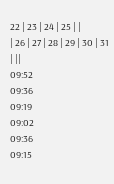22 | 23 | 24 | 25 | |
| 26 | 27 | 28 | 29 | 30 | 31 | ||
09:52
09:36
09:19
09:02
09:36
09:15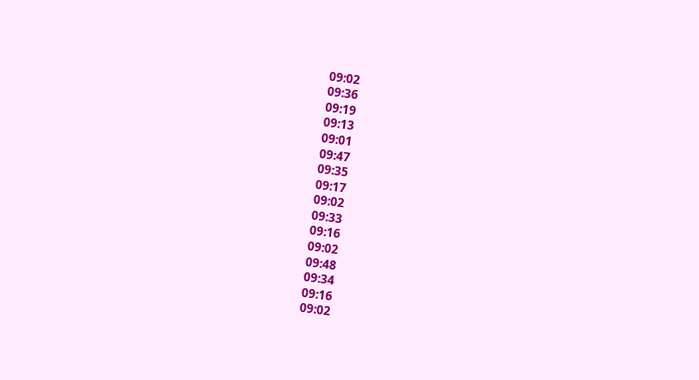09:02
09:36
09:19
09:13
09:01
09:47
09:35
09:17
09:02
09:33
09:16
09:02
09:48
09:34
09:16
09:02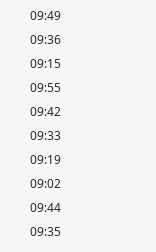09:49
09:36
09:15
09:55
09:42
09:33
09:19
09:02
09:44
09:35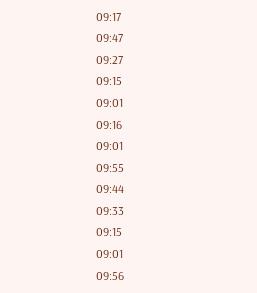09:17
09:47
09:27
09:15
09:01
09:16
09:01
09:55
09:44
09:33
09:15
09:01
09:56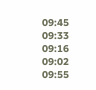09:45
09:33
09:16
09:02
09:55